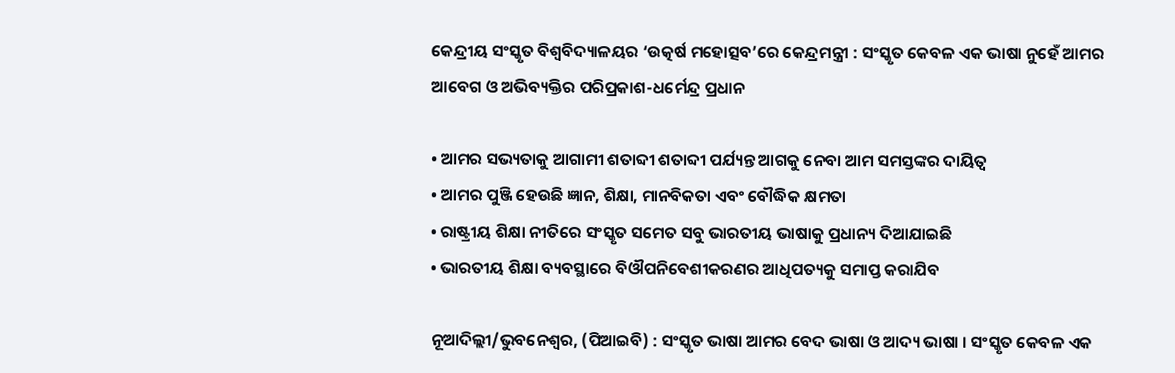କେନ୍ଦ୍ରୀୟ ସଂସ୍କୃତ ବିଶ୍ୱବିଦ୍ୟାଳୟର ‘ଉତ୍କର୍ଷ ମହୋତ୍ସବ’ରେ କେନ୍ଦ୍ରମନ୍ତ୍ରୀ : ସଂସ୍କୃତ କେବଳ ଏକ ଭାଷା ନୁହେଁ ଆମର ଆବେଗ ଓ ଅଭିବ୍ୟକ୍ତିର ପରିପ୍ରକାଶ-ଧର୍ମେନ୍ଦ୍ର ପ୍ରଧାନ

• ଆମର ସଭ୍ୟତାକୁ ଆଗାମୀ ଶତାବ୍ଦୀ ଶତାବ୍ଦୀ ପର୍ଯ୍ୟନ୍ତ ଆଗକୁ ନେବା ଆମ ସମସ୍ତଙ୍କର ଦାୟିତ୍ୱ
• ଆମର ପୁଞ୍ଜି ହେଉଛି ଜ୍ଞାନ, ଶିକ୍ଷା, ମାନବିକତା ଏବଂ ବୌଦ୍ଧିକ କ୍ଷମତା
• ରାଷ୍ଟ୍ରୀୟ ଶିକ୍ଷା ନୀତିରେ ସଂସ୍କୃତ ସମେତ ସବୁ ଭାରତୀୟ ଭାଷାକୁ ପ୍ରଧାନ୍ୟ ଦିଆଯାଇଛି
• ଭାରତୀୟ ଶିକ୍ଷା ବ୍ୟବସ୍ଥାରେ ବିଔପନିବେଶୀକରଣର ଆଧିପତ୍ୟକୁ ସମାପ୍ତ କରାଯିବ

ନୂଆଦିଲ୍ଲୀ/ଭୁବନେଶ୍ୱର, (ପିଆଇବି) : ସଂସ୍କୃତ ଭାଷା ଆମର ବେଦ ଭାଷା ଓ ଆଦ୍ୟ ଭାଷା । ସଂସ୍କୃତ କେବଳ ଏକ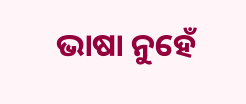ଭାଷା ନୁହେଁ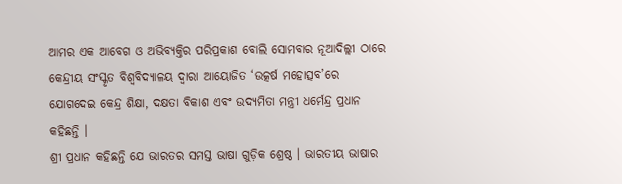ଆମର ଏକ ଆବେଗ ଓ ଅଭିବ୍ୟକ୍ତିର ପରିପ୍ରକାଶ ବୋଲି ସୋମବାର ନୂଆଦିଲ୍ଲୀ ଠାରେ କେନ୍ଦ୍ରୀୟ ସଂସ୍କୃତ ବିଶ୍ୱବିଦ୍ୟାଳୟ ଦ୍ୱାରା ଆୟୋଜିତ ‘ଉତ୍କର୍ଷ ମହୋତ୍ସବ’ରେ ଯୋଗଦେଇ କେନ୍ଦ୍ର ଶିକ୍ଷା, ଦକ୍ଷତା ବିକାଶ ଏବଂ ଉଦ୍ୟମିତା ମନ୍ତ୍ରୀ ଧର୍ମେନ୍ଦ୍ର ପ୍ରଧାନ କହିଛନ୍ତି ।
ଶ୍ରୀ ପ୍ରଧାନ କହିଛନ୍ତି ଯେ ଭାରତର ସମସ୍ତ ଭାଷା ଗୁଡ଼ିକ ଶ୍ରେଷ୍ଠ । ଭାରତୀୟ ଭାଷାର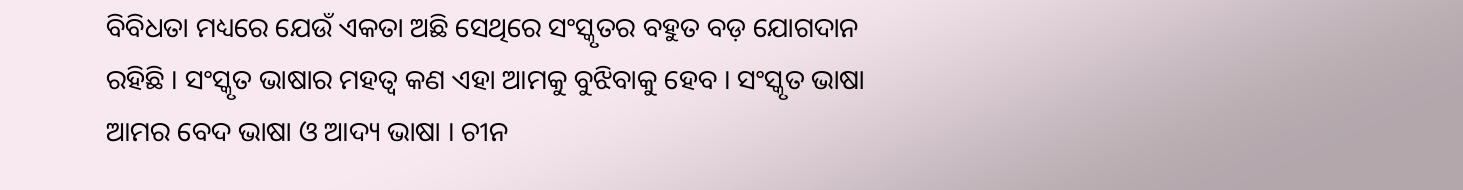ବିବିଧତା ମଧ୍ୟରେ ଯେଉଁ ଏକତା ଅଛି ସେଥିରେ ସଂସ୍କୃତର ବହୁତ ବଡ଼ ଯୋଗଦାନ ରହିଛି । ସଂସ୍କୃତ ଭାଷାର ମହତ୍ୱ କଣ ଏହା ଆମକୁ ବୁଝିବାକୁ ହେବ । ସଂସ୍କୃତ ଭାଷା ଆମର ବେଦ ଭାଷା ଓ ଆଦ୍ୟ ଭାଷା । ଚୀନ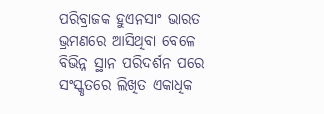ପରିବ୍ରାଜକ ହୁଏନସାଂ ଭାରତ ଭ୍ରମଣରେ ଆସିଥିବା ବେଳେ ବିଭିନ୍ନ ସ୍ଥାନ ପରିଦର୍ଶନ ପରେ ସଂସ୍କୃତରେ ଲିଖିତ ଏକାଧିକ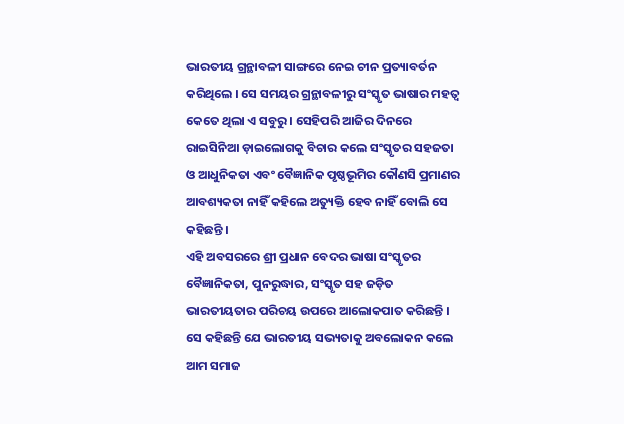ଭାରତୀୟ ଗ୍ରନ୍ଥାବଳୀ ସାଙ୍ଗରେ ନେଇ ଚୀନ ପ୍ରତ୍ୟାବର୍ତନ କରିଥିଲେ । ସେ ସମୟର ଗ୍ରନ୍ଥାବଳୀରୁ ସଂସ୍କୃତ ଭାଷାର ମହତ୍ୱ କେତେ ଥିଲା ଏ ସବୁରୁ । ସେହିପରି ଆଜିର ଦିନରେ ରାଇସିନିଆ ଡ଼ାଇଲୋଗକୁ ବିଚାର କଲେ ସଂସ୍କୃତର ସହଜତା ଓ ଆଧୁନିକତା ଏବଂ ବୈଜ୍ଞାନିକ ପୃଷ୍ଠଭୂମିର କୌଣସି ପ୍ରମାଣର ଆବଶ୍ୟକତା ନାହିଁ କହିଲେ ଅତ୍ୟୁକ୍ତି ହେବ ନାହିଁ ବୋଲି ସେ କହିଛନ୍ତି ।
ଏହି ଅବସରରେ ଶ୍ରୀ ପ୍ରଧାନ ବେଦର ଭାଷା ସଂସ୍କୃତର ବୈଜ୍ଞାନିକତା, ପୁନରୁଦ୍ଧାର, ସଂସ୍କୃତ ସହ ଜଡ଼ିତ ଭାରତୀୟତାର ପରିଚୟ ଉପରେ ଆଲୋକପାତ କରିଛନ୍ତି । ସେ କହିଛନ୍ତି ଯେ ଭାରତୀୟ ସଭ୍ୟତାକୁ ଅବଲୋକନ କଲେ ଆମ ସମାଜ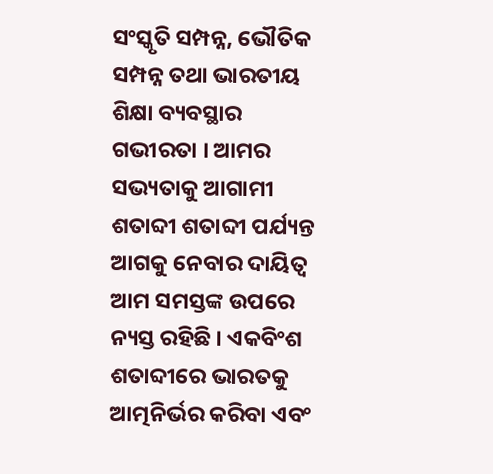ସଂସ୍କୃତି ସମ୍ପନ୍ନ, ଭୌତିକ ସମ୍ପନ୍ନ ତଥା ଭାରତୀୟ ଶିକ୍ଷା ବ୍ୟବସ୍ଥାର ଗଭୀରତା । ଆମର ସଭ୍ୟତାକୁ ଆଗାମୀ ଶତାବ୍ଦୀ ଶତାବ୍ଦୀ ପର୍ଯ୍ୟନ୍ତ ଆଗକୁ ନେବାର ଦାୟିତ୍ୱ ଆମ ସମସ୍ତଙ୍କ ଉପରେ ନ୍ୟସ୍ତ ରହିଛି । ଏକବିଂଶ ଶତାବ୍ଦୀରେ ଭାରତକୁ ଆତ୍ମନିର୍ଭର କରିବା ଏବଂ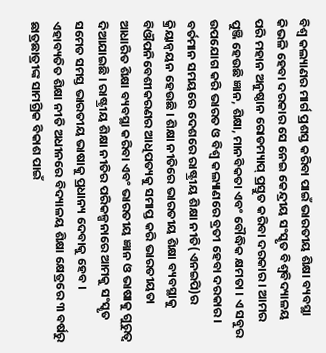ବିଶ୍ୱ କଲ୍ୟାଣର ମାର୍ଗ ପ୍ରଶସ୍ତ କରିବା ପାଇଁ ଭାରତୀୟ ଶିକ୍ଷା ବ୍ୟବସ୍ଥା କିଭଳି ହେବା ଦରକାର ସେ ନେଇ କେନ୍ଦ୍ରୀୟ ସଂସ୍କୃତ ବିଶ୍ୱବିଦ୍ୟାଳୟ ପରି ମହାନ ଅନୁଷ୍ଠାନ ରୋଡମ୍ୟାପ୍‌ ପ୍ରସ୍ତୁତ କରିବା ଦରକାର । ଆମର ପୁଞ୍ଜି ହେଉଛି ଜ୍ଞାନ, ଶିକ୍ଷା, ମାନବିକତା ଏବଂ ବୌଦ୍ଧିକ କ୍ଷମତା । ଏ ସବୁର ଉପଯୋଗ କରି ଭାରତ ଓ ବିଶ୍ୱ କଲ୍ୟାଣରେ ବ୍ରତୀ ହେବା ଦରକାର ।
ବର୍ତମାନ ସମୟରେ ଦେଶରେ ରାଷ୍ଟ୍ରୀୟ ଶିକ୍ଷା ନୀତି(ଏନଇପି)ର କ୍ରିୟାନ୍ୱୟନ ହେଉଛି । ଶିକ୍ଷା ନୀତିରେ ଭାରତୀୟ ଶିକ୍ଷା ବ୍ୟବସ୍ଥାକୁ ବିଔପନିବେଶୀକରଣର ଆଧିପତ୍ୟକୁ ସମାପ୍ତ କରି ଭାରତୀୟତା ଆଧାରିତ ଶିକ୍ଷା ବ୍ୟବସ୍ଥା କରିବା ଏବଂ ଭାରତୀୟ ଜ୍ଞାନ ଓ ଭାଷାକୁ ଗୁରୁତ୍ୱ ଦିଆଯାଇଛି । ରାଷ୍ଟ୍ରୀୟ ଶିକ୍ଷା ନୀତିର ପରିକଳ୍ପନାରେ ଆମକୁ ସଂସ୍କୃତ ସମେତ ସମସ୍ତ ଭାରତୀୟ ଭାଷାକୁ ପ୍ରଧାନ୍ୟ ଦେବାକୁ ହେବ । ଏହାବ୍ୟତିତ ଶିକ୍ଷା ନୀତି ଅଧୀନରେ ବିଦ୍ୟାଳୟ ଶିକ୍ଷା କ୍ଷେତ୍ରରେ ୩ ବର୍ଷରୁ ଛାତ୍ରଛାତ୍ରୀଙ୍କ ସାମଗ୍ରିକ ବିକାଶ ପାଇଁ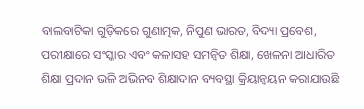ବାଲବାଟିକା ଗୁଡ଼ିକରେ ଗୁଣାତ୍ମକ, ନିପୁଣ ଭାରତ, ବିଦ୍ୟା ପ୍ରବେଶ, ପରୀକ୍ଷାରେ ସଂସ୍କାର ଏବଂ କଳାସହ ସମନ୍ୱିତ ଶିକ୍ଷା, ଖେଳନା ଆଧାରିତ ଶିକ୍ଷା ପ୍ରଦାନ ଭଳି ଅଭିନବ ଶିକ୍ଷାଦାନ ବ୍ୟବସ୍ଥା କ୍ରିୟାନ୍ୱୟନ କରାଯାଉଛି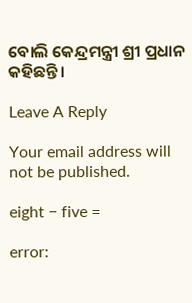ବୋଲି କେନ୍ଦ୍ରମନ୍ତ୍ରୀ ଶ୍ରୀ ପ୍ରଧାନ କହିଛନ୍ତି ।

Leave A Reply

Your email address will not be published.

eight − five =

error: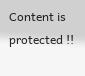Content is protected !!